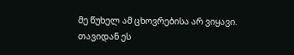მე წუხელ ამ ცხოვრებისა არ ვიყავი. თავიდან ეს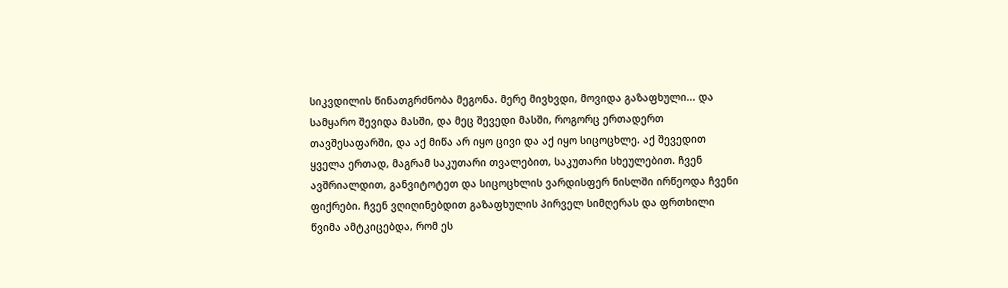სიკვდილის წინათგრძნობა მეგონა. მერე მივხვდი, მოვიდა გაზაფხული... და სამყარო შევიდა მასში, და მეც შევედი მასში, როგორც ერთადერთ თავშესაფარში, და აქ მიწა არ იყო ცივი და აქ იყო სიცოცხლე. აქ შევედით ყველა ერთად, მაგრამ საკუთარი თვალებით, საკუთარი სხეულებით. ჩვენ ავშრიალდით, განვიტოტეთ და სიცოცხლის ვარდისფერ ნისლში ირწეოდა ჩვენი ფიქრები. ჩვენ ვღიღინებდით გაზაფხულის პირველ სიმღერას და ფრთხილი წვიმა ამტკიცებდა, რომ ეს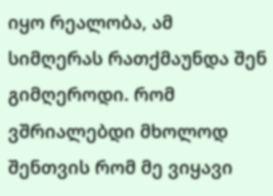იყო რეალობა, ამ სიმღერას რათქმაუნდა შენ გიმღეროდი. რომ ვშრიალებდი მხოლოდ შენთვის რომ მე ვიყავი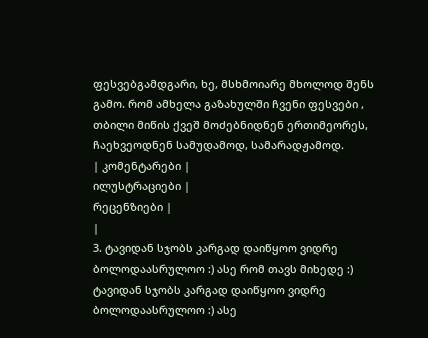ფესვებგამდგარი, ხე, მსხმოიარე მხოლოდ შენს გამო. რომ ამხელა გაზახულში ჩვენი ფესვები , თბილი მიწის ქვეშ მოძებნიდნენ ერთიმეორეს, ჩაეხვეოდნენ სამუდამოდ, სამარადჟამოდ.
| კომენტარები |
ილუსტრაციები |
რეცენზიები |
|
3. ტავიდან სჯობს კარგად დაიწყოო ვიდრე ბოლოდაასრულოო :) ასე რომ თავს მიხედე :) ტავიდან სჯობს კარგად დაიწყოო ვიდრე ბოლოდაასრულოო :) ასე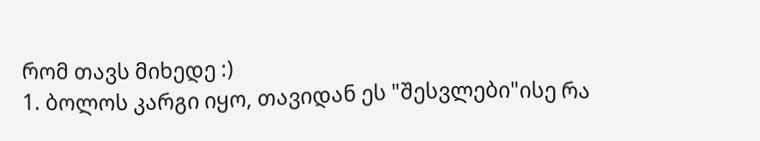რომ თავს მიხედე :)
1. ბოლოს კარგი იყო, თავიდან ეს "შესვლები"ისე რა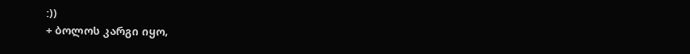:))
+ ბოლოს კარგი იყო,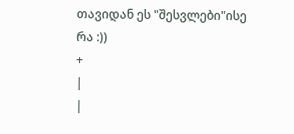თავიდან ეს "შესვლები"ისე რა :))
+
|
|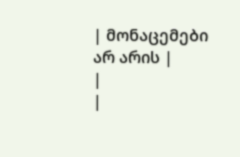| მონაცემები არ არის |
|
|